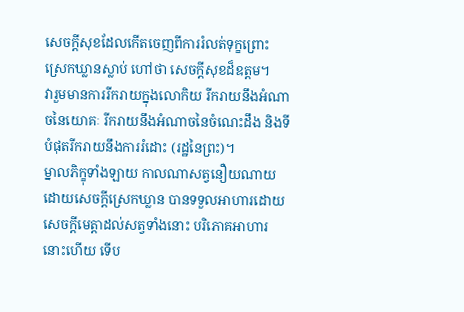សេចក្តីសុខដែលកើតចេញពីការរំលត់ទុក្ខព្រោះស្រេកឃ្លានស្លាប់ ហៅថា សេចក្តីសុខដ៏ឧត្តម។
វារួមមានការរីករាយក្នុងលោកិយ រីករាយនឹងអំណាចនៃយោគៈ រីករាយនឹងអំណាចនៃចំណេះដឹង និងទីបំផុតរីករាយនឹងការរំដោះ (រដ្ឋនៃព្រះ)។
ម្នាលភិក្ខុទាំងឡាយ កាលណាសត្វនឿយណាយដោយសេចក្តីស្រេកឃ្លាន បានទទួលអាហារដោយសេចក្តីមេត្តាដល់សត្វទាំងនោះ បរិភោគអាហារនោះហើយ ទើប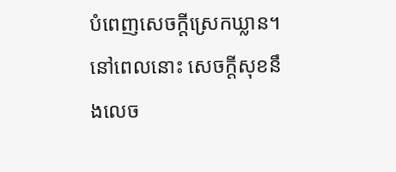បំពេញសេចក្តីស្រេកឃ្លាន។
នៅពេលនោះ សេចក្តីសុខនឹងលេច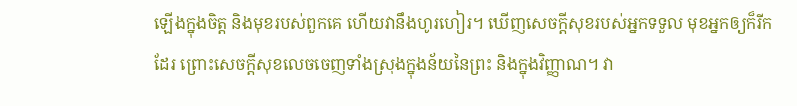ឡើងក្នុងចិត្ត និងមុខរបស់ពួកគេ ហើយវានឹងហូរហៀរ។ ឃើញសេចក្តីសុខរបស់អ្នកទទួល មុខអ្នកឲ្យក៏រីកដែរ ព្រោះសេចក្តីសុខលេចចេញទាំងស្រុងក្នុងន័យនៃព្រះ និងក្នុងវិញ្ញាណ។ វា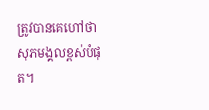ត្រូវបានគេហៅថាសុភមង្គលខ្ពស់បំផុត។